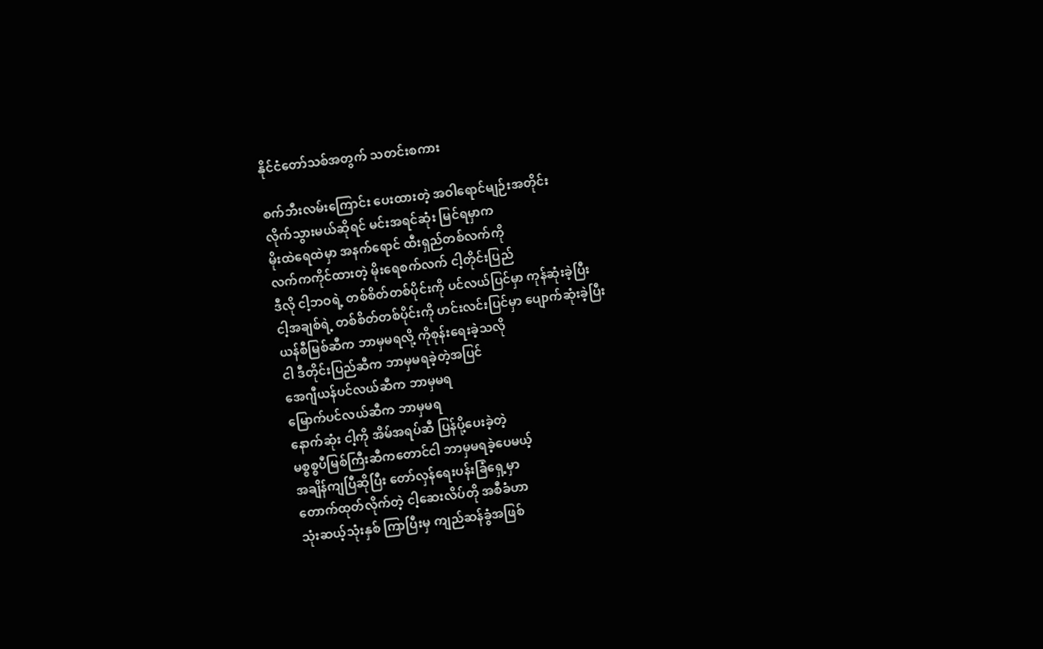နိုင်ငံတော်သစ်အတွက် သတင်းစကား

စက်ဘီးလမ်းကြောင်း ပေးထားတဲ့ အဝါရောင်မျဉ်းအတိုင်း
လိုက်သွားမယ်ဆိုရင် မင်းအရင်ဆုံး မြင်ရမှာက
မိုးထဲရေထဲမှာ အနက်ရောင် ထီးရှည်တစ်လက်ကို
လက်ကကိုင်ထားတဲ့ မိုးရေစက်လက် ငါ့တိုင်းပြည်
ဒီလို ငါ့ဘဝရဲ့ တစ်စိတ်တစ်ပိုင်းကို ပင်လယ်ပြင်မှာ ကုန်ဆုံးခဲ့ပြီး
ငါ့အချစ်ရဲ့ တစ်စိတ်တစ်ပိုင်းကို ဟင်းလင်းပြင်မှာ ပျောက်ဆုံးခဲ့ပြီး
ယန်စီမြစ်ဆီက ဘာမှမရလို့ ကိုစုန်းရေးခဲ့သလို
ငါ ဒီတိုင်းပြည်ဆီက ဘာမှမရခဲ့တဲ့အပြင်
အေဂျီယန်ပင်လယ်ဆီက ဘာမှမရ
မြောက်ပင်လယ်ဆီက ဘာမှမရ
နောက်ဆုံး ငါ့ကို အိမ်အရပ်ဆီ ပြန်ပို့ပေးခဲ့တဲ့
မစ္စစ္စပီမြစ်ကြီးဆီကတောင်ငါ ဘာမှမရခဲ့ပေမယ့်
အချိန်ကျပြီဆိုပြီး တော်လှန်ရေးပန်းခြံရှေ့မှာ
တောက်ထုတ်လိုက်တဲ့ ငါ့ဆေးလိပ်တို အစီခံဟာ
သုံးဆယ့်သုံးနှစ် ကြာပြီးမှ ကျည်ဆန်ခွံအဖြစ်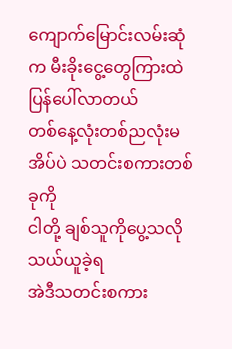ကျောက်မြောင်းလမ်းဆုံက မီးခိုးငွေ့တွေကြားထဲ ပြန်ပေါ်လာတယ်
တစ်နေ့လုံးတစ်ညလုံးမအိပ်ပဲ သတင်းစကားတစ်ခုကို
ငါတို့ ချစ်သူကိုပွေ့သလို သယ်ယူခဲ့ရ
အဲဒီသတင်းစကား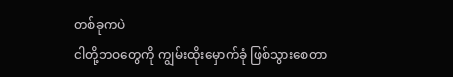တစ်ခုကပဲ
ငါတို့ဘဝတွေကို ကျွမ်းထိုးမှောက်ခုံ ဖြစ်သွားစေတာ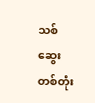သစ်ဆွေးတစ်တုံး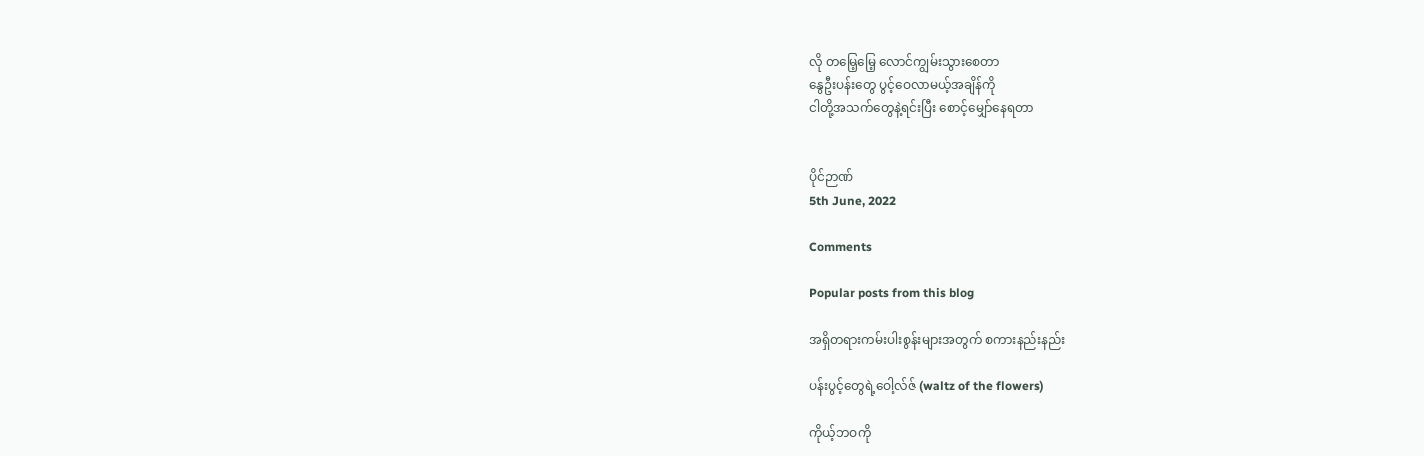လို တမြေ့မြေ့ လောင်ကျွမ်းသွားစေတာ
နွေဦးပန်းတွေ ပွင့်ဝေလာမယ့်အချိန်ကို
ငါတို့အသက်တွေနဲ့ရင်းပြီး စောင့်မျှော်နေရတာ


ပိုင်ဉာဏ်
5th June, 2022

Comments

Popular posts from this blog

အရှိတရားကမ်းပါးစွန်းများအတွက် စကားနည်းနည်း

ပန်းပွင့်တွေရဲ့ဝေါ့လ်ဇ် (waltz of the flowers)

ကိုယ့်ဘဝကို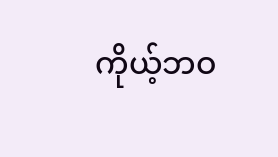ကိုယ့်ဘဝ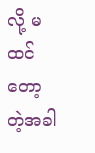လို့ မထင်တော့တဲ့အခါ